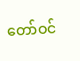တော်ဝင်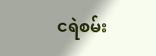ငရဲစမ်း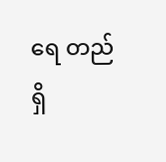ရေ တည်ရှိ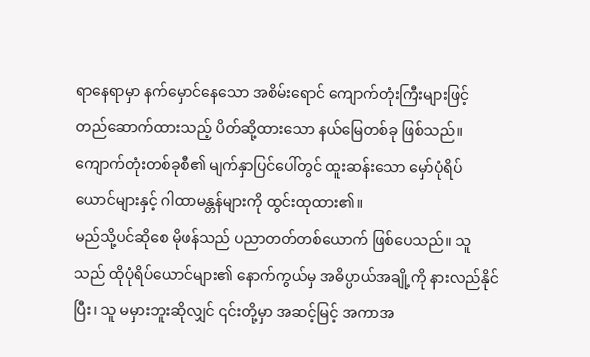ရာနေရာမှာ နက်မှောင်နေသော အစိမ်းရောင် ကျောက်တုံးကြီးများဖြင့် တည်ဆောက်ထားသည့် ပိတ်ဆို့ထားသော နယ်မြေတစ်ခု ဖြစ်သည်။ ကျောက်တုံးတစ်ခုစီ၏ မျက်နှာပြင်ပေါ်တွင် ထူးဆန်းသော မှော်ပုံရိပ်ယောင်များနှင့် ဂါထာမန္တန်များကို ထွင်းထုထား၏။
မည်သို့ပင်ဆိုစေ မိုဖန်သည် ပညာတတ်တစ်ယောက် ဖြစ်ပေသည်။ သူသည် ထိုပုံရိပ်ယောင်များ၏ နောက်ကွယ်မှ အဓိပ္ပာယ်အချို့ကို နားလည်နိုင်ပြီး၊ သူ မမှားဘူးဆိုလျှင် ၎င်းတို့မှာ အဆင့်မြင့် အကာအ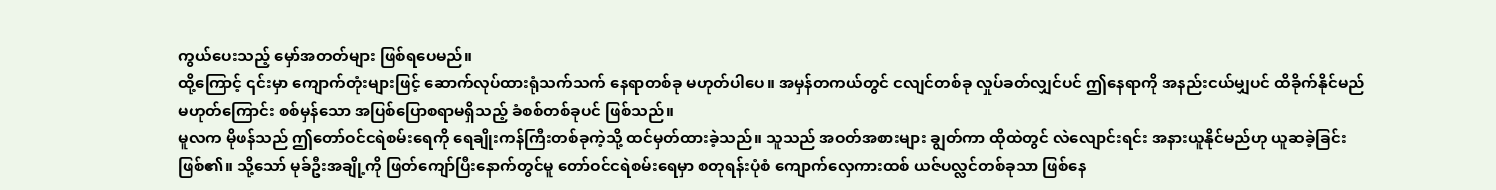ကွယ်ပေးသည့် မှော်အတတ်များ ဖြစ်ရပေမည်။
ထို့ကြောင့် ၎င်းမှာ ကျောက်တုံးများဖြင့် ဆောက်လုပ်ထားရုံသက်သက် နေရာတစ်ခု မဟုတ်ပါပေ။ အမှန်တကယ်တွင် ငလျင်တစ်ခု လှုပ်ခတ်လျှင်ပင် ဤနေရာကို အနည်းငယ်မျှပင် ထိခိုက်နိုင်မည်မဟုတ်ကြောင်း စစ်မှန်သော အပြစ်ပြောစရာမရှိသည့် ခံစစ်တစ်ခုပင် ဖြစ်သည်။
မူလက မိုဖန်သည် ဤတော်ဝင်ငရဲစမ်းရေကို ရေချိုးကန်ကြီးတစ်ခုကဲ့သို့ ထင်မှတ်ထားခဲ့သည်။ သူသည် အဝတ်အစားများ ချွတ်ကာ ထိုထဲတွင် လဲလျောင်းရင်း အနားယူနိုင်မည်ဟု ယူဆခဲ့ခြင်း ဖြစ်၏။ သို့သော် မုခ်ဦးအချို့ကို ဖြတ်ကျော်ပြီးနောက်တွင်မူ တော်ဝင်ငရဲစမ်းရေမှာ စတုရန်းပုံစံ ကျောက်လှေကားထစ် ယဇ်ပလ္လင်တစ်ခုသာ ဖြစ်နေ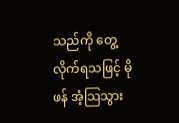သည်ကို တွေ့လိုက်ရသဖြင့် မိုဖန် အံ့သြသွား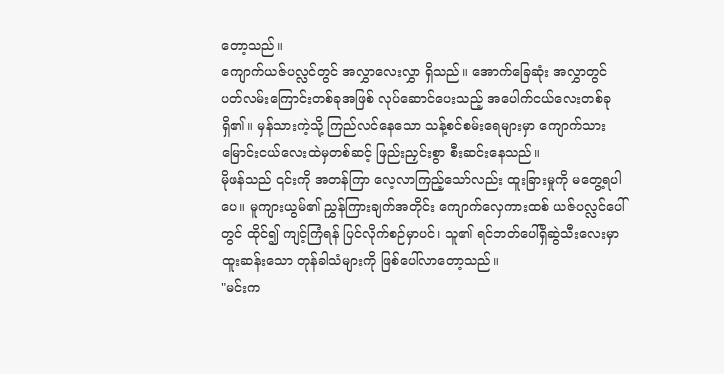တော့သည်။
ကျောက်ယဇ်ပလ္လင်တွင် အလွှာလေးလွှာ ရှိသည်။ အောက်ခြေဆုံး အလွှာတွင် ပတ်လမ်းကြောင်းတစ်ခုအဖြစ် လုပ်ဆောင်ပေးသည့် အပေါက်ငယ်လေးတစ်ခု ရှိ၏။ မှန်သားကဲ့သို့ ကြည်လင်နေသော သန့်စင်စမ်းရေများမှာ ကျောက်သားမြောင်းငယ်လေးထဲမှတစ်ဆင့် ဖြည်းညှင်းစွာ စီးဆင်းနေသည်။
မိုဖန်သည် ၎င်းကို အတန်ကြာ လေ့လာကြည့်သော်လည်း ထူးခြားမှုကို မတွေ့ရပါပေ။ မူကျားယွမ်၏ ညွှန်ကြားချက်အတိုင်း ကျောက်လှေကားထစ် ယဇ်ပလ္လင်ပေါ်တွင် ထိုင်၍ ကျင့်ကြံရန် ပြင်လိုက်စဉ်မှာပင်၊ သူ၏ ရင်ဘတ်ပေါ်ရှိဆွဲသီးလေးမှာ ထူးဆန်းသော တုန်ခါသံများကို ဖြစ်ပေါ်လာတော့သည်။
"မင်းက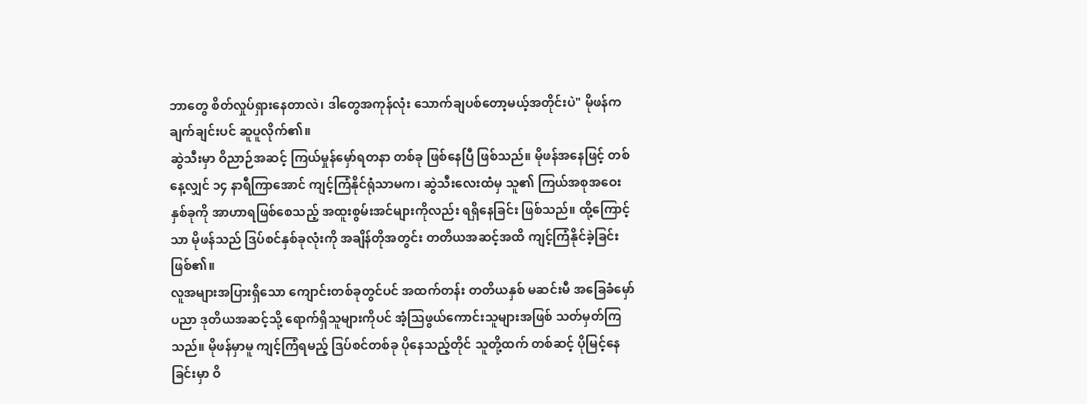ဘာတွေ စိတ်လှုပ်ရှားနေတာလဲ၊ ဒါတွေအကုန်လုံး သောက်ချပစ်တော့မယ့်အတိုင်းပဲ" မိုဖန်က ချက်ချင်းပင် ဆူပူလိုက်၏။
ဆွဲသီးမှာ ဝိညာဉ်အဆင့် ကြယ်မှုန်မှော်ရတနာ တစ်ခု ဖြစ်နေပြီ ဖြစ်သည်။ မိုဖန်အနေဖြင့် တစ်နေ့လျှင် ၁၄ နာရီကြာအောင် ကျင့်ကြံနိုင်ရုံသာမက၊ ဆွဲသီးလေးထံမှ သူ၏ ကြယ်အစုအဝေး နှစ်ခုကို အာဟာရဖြစ်စေသည့် အထူးစွမ်းအင်များကိုလည်း ရရှိနေခြင်း ဖြစ်သည်။ ထို့ကြောင့်သာ မိုဖန်သည် ဒြပ်စင်နှစ်ခုလုံးကို အချိန်တိုအတွင်း တတိယအဆင့်အထိ ကျင့်ကြံနိုင်ခဲ့ခြင်း ဖြစ်၏။
လူအများအပြားရှိသော ကျောင်းတစ်ခုတွင်ပင် အထက်တန်း တတိယနှစ် မဆင်းမီ အခြေခံမှော်ပညာ ဒုတိယအဆင့်သို့ ရောက်ရှိသူများကိုပင် အံ့သြဖွယ်ကောင်းသူများအဖြစ် သတ်မှတ်ကြသည်။ မိုဖန်မှာမူ ကျင့်ကြံရမည့် ဒြပ်စင်တစ်ခု ပိုနေသည့်တိုင် သူတို့ထက် တစ်ဆင့် ပိုမြင့်နေခြင်းမှာ ဝိ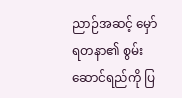ညာဉ်အဆင့် မှော်ရတနာ၏ စွမ်းဆောင်ရည်ကို ပြ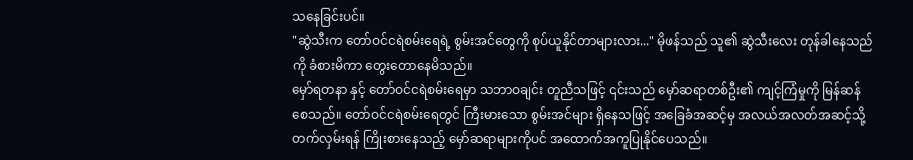သနေခြင်းပင်။
"ဆွဲသီးက တော်ဝင်ငရဲစမ်းရေရဲ့ စွမ်းအင်တွေကို စုပ်ယူနိုင်တာများလား..." မိုဖန်သည် သူ၏ ဆွဲသီးလေး တုန်ခါနေသည်ကို ခံစားမိကာ တွေးတောနေမိသည်။
မှော်ရတနာ နှင့် တော်ဝင်ငရဲစမ်းရေမှာ သဘာဝချင်း တူညီသဖြင့် ၎င်းသည် မှော်ဆရာတစ်ဦး၏ ကျင့်ကြံမှုကို မြန်ဆန်စေသည်။ တော်ဝင်ငရဲစမ်းရေတွင် ကြီးမားသော စွမ်းအင်များ ရှိနေသဖြင့် အခြေခံအဆင့်မှ အလယ်အလတ်အဆင့်သို့ တက်လှမ်းရန် ကြိုးစားနေသည့် မှော်ဆရာများကိုပင် အထောက်အကူပြုနိုင်ပေသည်။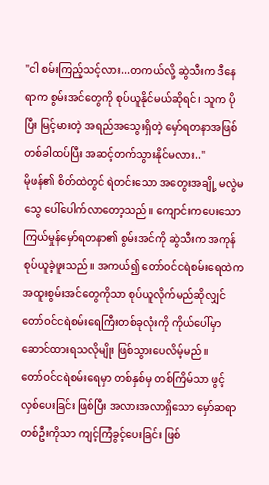"ငါ စမ်းကြည့်သင့်လား...တကယ်လို့ ဆွဲသီးက ဒီနေရာက စွမ်းအင်တွေကို စုပ်ယူနိုင်မယ်ဆိုရင်၊ သူက ပိုပြီး မြင့်မားတဲ့ အရည်အသွေးရှိတဲ့ မှော်ရတနာအဖြစ် တစ်ခါထပ်ပြီး အဆင့်တက်သွားနိုင်မလား.."
မိုဖန်၏ စိတ်ထဲတွင် ရဲတင်းသော အတွေးအချို့ မလွဲမသွေ ပေါ်ပေါက်လာတော့သည်။ ကျောင်းကပေးသော ကြယ်မှုန်မှော်ရတနာ၏ စွမ်းအင်ကို ဆွဲသီးက အကုန်စုပ်ယူခဲ့ဖူးသည်။ အကယ်၍ တော်ဝင်ငရဲစမ်းရေထဲက အထူးစွမ်းအင်တွေကိုသာ စုပ်ယူလိုက်မည်ဆိုလျှင် တော်ဝင်ငရဲစမ်းရေကြီးတစ်ခုလုံးကို ကိုယ်ပေါ်မှာ ဆောင်ထားရသလိုမျိုး ဖြစ်သွားပေလိမ့်မည်။
တော်ဝင်ငရဲစမ်းရေမှာ တစ်နှစ်မှ တစ်ကြိမ်သာ ဖွင့်လှစ်ပေးခြင်း ဖြစ်ပြီး အလားအလာရှိသော မှော်ဆရာတစ်ဦးကိုသာ ကျင့်ကြံခွင့်ပေးခြင်း ဖြစ်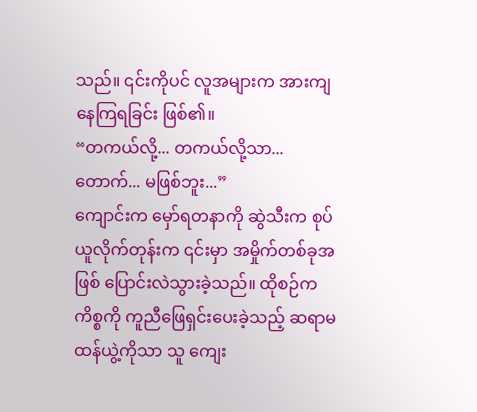သည်။ ၎င်းကိုပင် လူအများက အားကျနေကြရခြင်း ဖြစ်၏။
“တကယ်လို့... တကယ်လို့သာ...တောက်... မဖြစ်ဘူး...”
ကျောင်းက မှော်ရတနာကို ဆွဲသီးက စုပ်ယူလိုက်တုန်းက ၎င်းမှာ အမှိုက်တစ်ခုအဖြစ် ပြောင်းလဲသွားခဲ့သည်။ ထိုစဉ်က ကိစ္စကို ကူညီဖြေရှင်းပေးခဲ့သည့် ဆရာမထန်ယွဲ့ကိုသာ သူ ကျေး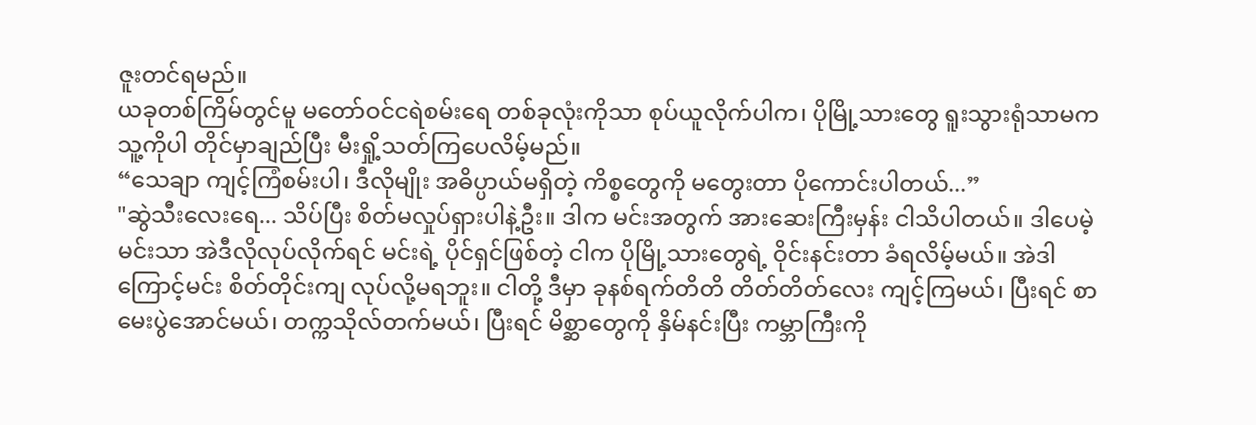ဇူးတင်ရမည်။
ယခုတစ်ကြိမ်တွင်မူ မတော်ဝင်ငရဲစမ်းရေ တစ်ခုလုံးကိုသာ စုပ်ယူလိုက်ပါက၊ ပိုမြို့သားတွေ ရူးသွားရုံသာမက သူ့ကိုပါ တိုင်မှာချည်ပြီး မီးရှို့သတ်ကြပေလိမ့်မည်။
“သေချာ ကျင့်ကြံစမ်းပါ၊ ဒီလိုမျိုး အဓိပ္ပာယ်မရှိတဲ့ ကိစ္စတွေကို မတွေးတာ ပိုကောင်းပါတယ်...”
"ဆွဲသီးလေးရေ... သိပ်ပြီး စိတ်မလှုပ်ရှားပါနဲ့ဦး။ ဒါက မင်းအတွက် အားဆေးကြီးမှန်း ငါသိပါတယ်။ ဒါပေမဲ့ မင်းသာ အဲဒီလိုလုပ်လိုက်ရင် မင်းရဲ့ ပိုင်ရှင်ဖြစ်တဲ့ ငါက ပိုမြို့သားတွေရဲ့ ဝိုင်းနင်းတာ ခံရလိမ့်မယ်။ အဲဒါကြောင့်မင်း စိတ်တိုင်းကျ လုပ်လို့မရဘူး။ ငါတို့ ဒီမှာ ခုနစ်ရက်တိတိ တိတ်တိတ်လေး ကျင့်ကြမယ်၊ ပြီးရင် စာမေးပွဲအောင်မယ်၊ တက္ကသိုလ်တက်မယ်၊ ပြီးရင် မိစ္ဆာတွေကို နှိမ်နင်းပြီး ကမ္ဘာကြီးကို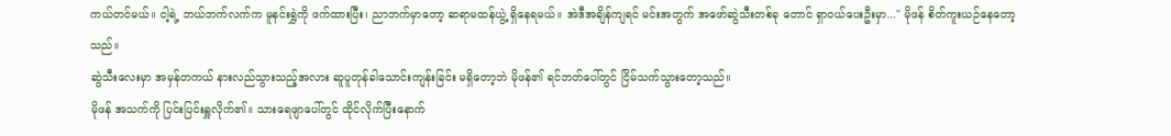ကယ်တင်မယ်။ ငါ့ရဲ့ ဘယ်ဘက်လက်က မူနင်းရွှဲကို ဖက်ထားပြီး၊ ညာဘက်မှာတော့ ဆရာမထန်ယွဲ့ ရှိနေရမယ်။ အဲဒီအချိန်ကျရင် မင်းအတွက် အဖော်ဆွဲသီးတစ်ခု တောင် ရှာဝယ်ပေးဦးမှာ..." မိုဖန် စိတ်ကူးယဉ်နေတော့သည်။
ဆွဲသီးလေးမှာ အမှန်တကယ် နားလည်သွားသည့်အလား ဆူပူတုန်ခါသောင်းကျန်းခြင်း မရှိတော့ဘဲ မိုဖန်၏ ရင်ဘတ်ပေါ်တွင် ငြိမ်သက်သွားတော့သည်။
မိုဖန် အသက်ကို ပြင်းပြင်းရှူလိုက်၏။ သားရေဖျာပေါ်တွင် ထိုင်လိုက်ပြီးနောက်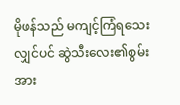မိုဖန်သည် မကျင့်ကြံရသေးလျှင်ပင် ဆွဲသီးလေး၏စွမ်းအား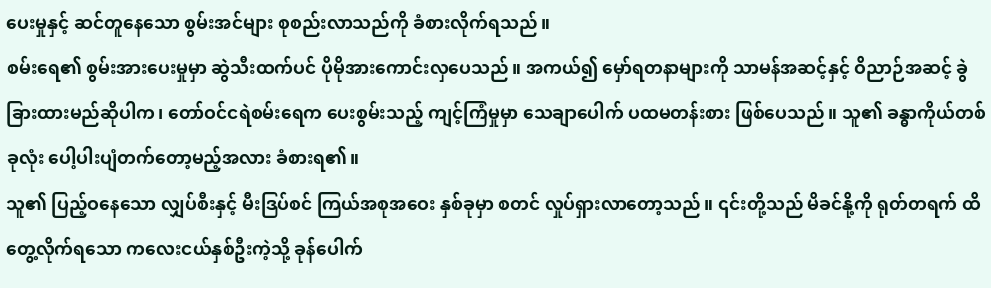ပေးမှုနှင့် ဆင်တူနေသော စွမ်းအင်များ စုစည်းလာသည်ကို ခံစားလိုက်ရသည်။
စမ်းရေ၏ စွမ်းအားပေးမှုမှာ ဆွဲသီးထက်ပင် ပိုမိုအားကောင်းလှပေသည်။ အကယ်၍ မှော်ရတနာများကို သာမန်အဆင့်နှင့် ဝိညာဉ်အဆင့် ခွဲခြားထားမည်ဆိုပါက၊ တော်ဝင်ငရဲစမ်းရေက ပေးစွမ်းသည့် ကျင့်ကြံမှုမှာ သေချာပေါက် ပထမတန်းစား ဖြစ်ပေသည်။ သူ၏ ခန္ဓာကိုယ်တစ်ခုလုံး ပေါ့ပါးပျံတက်တော့မည့်အလား ခံစားရ၏။
သူ၏ ပြည့်ဝနေသော လျှပ်စီးနှင့် မီးဒြပ်စင် ကြယ်အစုအဝေး နှစ်ခုမှာ စတင် လှုပ်ရှားလာတော့သည်။ ၎င်းတို့သည် မိခင်နို့ကို ရုတ်တရက် ထိတွေ့လိုက်ရသော ကလေးငယ်နှစ်ဦးကဲ့သို့ ခုန်ပေါက်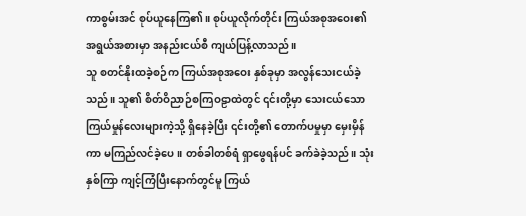ကာစွမ်းအင် စုပ်ယူနေကြ၏။ စုပ်ယူလိုက်တိုင်း ကြယ်အစုအဝေး၏ အရွယ်အစားမှာ အနည်းငယ်စီ ကျယ်ပြန့်လာသည်။
သူ စတင်နိုးထခဲ့စဉ်က ကြယ်အစုအဝေး နှစ်ခုမှာ အလွန်သေးငယ်ခဲ့သည်။ သူ၏ စိတ်ဝိညာဉ်စကြဝဠာထဲတွင် ၎င်းတို့မှာ သေးငယ်သော ကြယ်မှုန်လေးများကဲ့သို့ ရှိနေခဲ့ပြီး ၎င်းတို့၏ တောက်ပမှုမှာ မှေးမှိန်ကာ မကြည်လင်ခဲ့ပေ။ တစ်ခါတစ်ရံ ရှာဖွေရန်ပင် ခက်ခဲခဲ့သည်။ သုံးနှစ်ကြာ ကျင့်ကြံပြီးနောက်တွင်မူ ကြယ်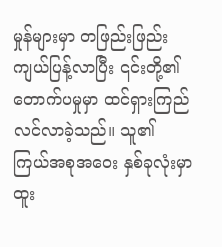မှုန်များမှာ တဖြည်းဖြည်း ကျယ်ပြန့်လာပြီး ၎င်းတို့၏ တောက်ပမှုမှာ ထင်ရှားကြည်လင်လာခဲ့သည်။ သူ၏ ကြယ်အစုအဝေး နှစ်ခုလုံးမှာ ထူး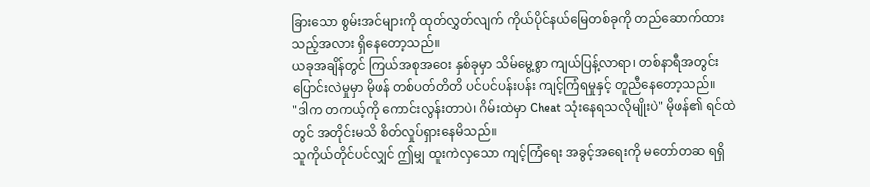ခြားသော စွမ်းအင်များကို ထုတ်လွှတ်လျက် ကိုယ်ပိုင်နယ်မြေတစ်ခုကို တည်ဆောက်ထားသည့်အလား ရှိနေတော့သည်။
ယခုအချိန်တွင် ကြယ်အစုအဝေး နှစ်ခုမှာ သိမ်မွေ့စွာ ကျယ်ပြန့်လာရာ၊ တစ်နာရီအတွင်း ပြောင်းလဲမှုမှာ မိုဖန် တစ်ပတ်တိတိ ပင်ပင်ပန်းပန်း ကျင့်ကြံရမှုနှင့် တူညီနေတော့သည်။
"ဒါက တကယ့်ကို ကောင်းလွန်းတာပဲ၊ ဂိမ်းထဲမှာ Cheat သုံးနေရသလိုမျိုးပဲ" မိုဖန်၏ ရင်ထဲတွင် အတိုင်းမသိ စိတ်လှုပ်ရှားနေမိသည်။
သူကိုယ်တိုင်ပင်လျှင် ဤမျှ ထူးကဲလှသော ကျင့်ကြံရေး အခွင့်အရေးကို မတော်တဆ ရရှိ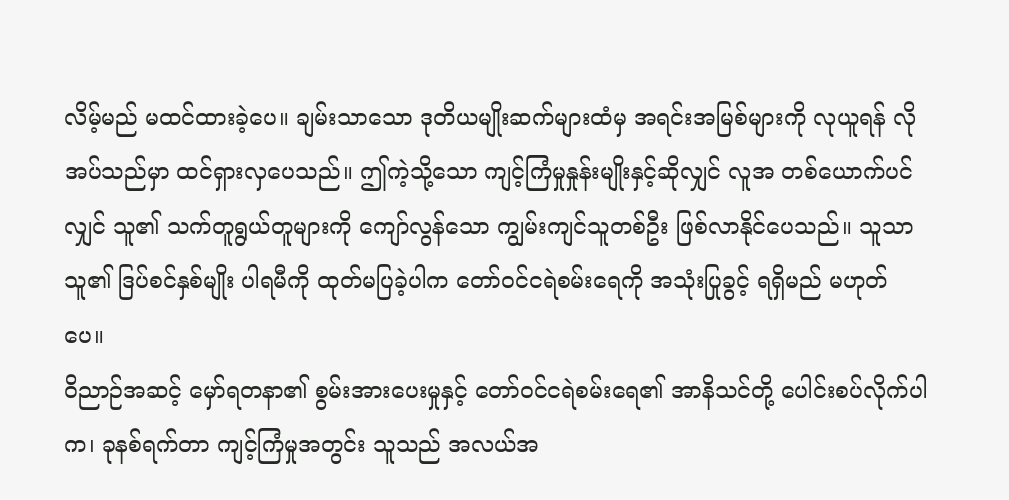လိမ့်မည် မထင်ထားခဲ့ပေ။ ချမ်းသာသော ဒုတိယမျိုးဆက်များထံမှ အရင်းအမြစ်များကို လုယူရန် လိုအပ်သည်မှာ ထင်ရှားလှပေသည်။ ဤကဲ့သို့သော ကျင့်ကြံမှုနှုန်းမျိုးနှင့်ဆိုလျှင် လူအ တစ်ယောက်ပင်လျှင် သူ၏ သက်တူရွယ်တူများကို ကျော်လွန်သော ကျွမ်းကျင်သူတစ်ဦး ဖြစ်လာနိုင်ပေသည်။ သူသာ သူ၏ ဒြပ်စင်နှစ်မျိုး ပါရမီကို ထုတ်မပြခဲ့ပါက တော်ဝင်ငရဲစမ်းရေကို အသုံးပြုခွင့် ရရှိမည် မဟုတ်ပေ။
ဝိညာဉ်အဆင့် မှော်ရတနာ၏ စွမ်းအားပေးမှုနှင့် တော်ဝင်ငရဲစမ်းရေ၏ အာနိသင်တို့ ပေါင်းစပ်လိုက်ပါက၊ ခုနစ်ရက်တာ ကျင့်ကြံမှုအတွင်း သူသည် အလယ်အ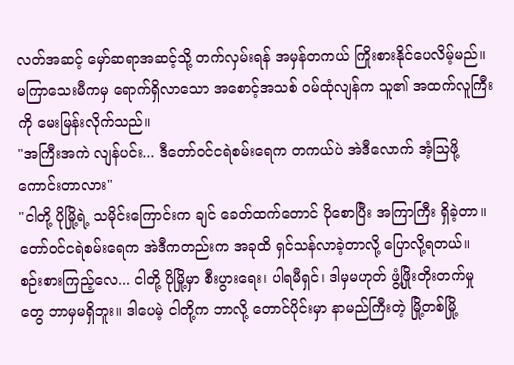လတ်အဆင့် မှော်ဆရာအဆင့်သို့ တက်လှမ်းရန် အမှန်တကယ် ကြိုးစားနိုင်ပေလိမ့်မည်။
မကြာသေးမီကမှ ရောက်ရှိလာသော အစောင့်အသစ် ဝမ်ထုံလျန်က သူ၏ အထက်လူကြီးကို မေးမြန်းလိုက်သည်။
"အကြီးအကဲ လျန်ပင်း... ဒီတော်ဝင်ငရဲစမ်းရေက တကယ်ပဲ အဲဒီလောက် အံ့သြဖို့ ကောင်းတာလား"
"ငါတို့ ပိုမြို့ရဲ့ သမိုင်းကြောင်းက ချင် ခေတ်ထက်တောင် ပိုစောပြီး အကြာကြီး ရှိခဲ့တာ။ တော်ဝင်ငရဲစမ်းရေက အဲဒီကတည်းက အခုထိ ရှင်သန်လာခဲ့တာလို့ ပြောလို့ရတယ်။ စဉ်းစားကြည့်လေ... ငါတို့ ပိုမြို့မှာ စီးပွားရေး၊ ပါရမီရှင်၊ ဒါမှမဟုတ် ဖွံ့ဖြိုးတိုးတက်မှုတွေ ဘာမှမရှိဘူး။ ဒါပေမဲ့ ငါတို့က ဘာလို့ တောင်ပိုင်းမှာ နာမည်ကြီးတဲ့ မြို့တစ်မြို့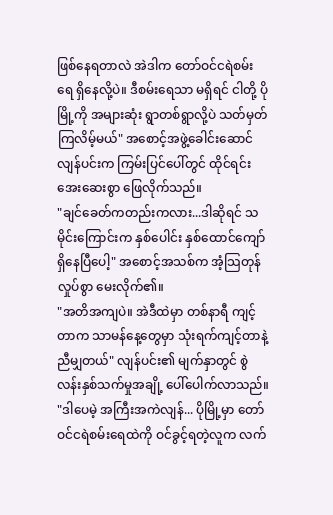ဖြစ်နေရတာလဲ အဲဒါက တော်ဝင်ငရဲစမ်းရေ ရှိနေလို့ပဲ။ ဒီစမ်းရေသာ မရှိရင် ငါတို့ ပိုမြို့ကို အများဆုံး ရွာတစ်ရွာလို့ပဲ သတ်မှတ်ကြလိမ့်မယ်" အစောင့်အဖွဲ့ခေါင်းဆောင် လျန်ပင်းက ကြမ်းပြင်ပေါ်တွင် ထိုင်ရင်း အေးဆေးစွာ ဖြေလိုက်သည်။
"ချင်ခေတ်ကတည်းကလား...ဒါဆိုရင် သမိုင်းကြောင်းက နှစ်ပေါင်း နှစ်ထောင်ကျော် ရှိနေပြီပေါ့" အစောင့်အသစ်က အံ့သြတုန်လှုပ်စွာ မေးလိုက်၏။
"အတိအကျပဲ။ အဲဒီထဲမှာ တစ်နာရီ ကျင့်တာက သာမန်နေ့တွေမှာ သုံးရက်ကျင့်တာနဲ့ ညီမျှတယ်" လျန်ပင်း၏ မျက်နှာတွင် စွဲလန်းနှစ်သက်မှုအချို့ ပေါ်ပေါက်လာသည်။
"ဒါပေမဲ့ အကြီးအကဲလျန်... ပိုမြို့မှာ တော်ဝင်ငရဲစမ်းရေထဲကို ဝင်ခွင့်ရတဲ့လူက လက်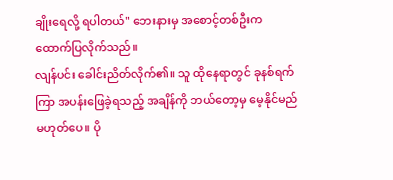ချိုးရေလို့ ရပါတယ်" ဘေးနားမှ အစောင့်တစ်ဦးက ထောက်ပြလိုက်သည်။
လျန်ပင်း ခေါင်းညိတ်လိုက်၏။ သူ ထိုနေရာတွင် ခုနစ်ရက်ကြာ အပန်းဖြေခဲ့ရသည့် အချိန်ကို ဘယ်တော့မှ မေ့နိုင်မည် မဟုတ်ပေ။ ပို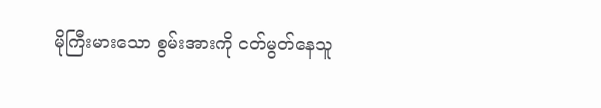မိုကြီးမားသော စွမ်းအားကို ငတ်မွတ်နေသူ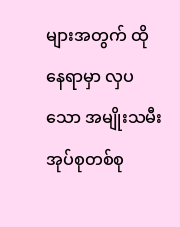များအတွက် ထိုနေရာမှာ လှပသော အမျိုးသမီး အုပ်စုတစ်စု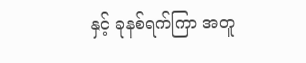နှင့် ခုနစ်ရက်ကြာ အတူ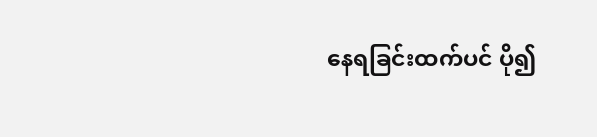နေရခြင်းထက်ပင် ပို၍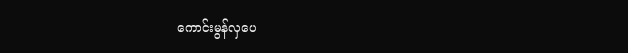ကောင်းမွန်လှပေ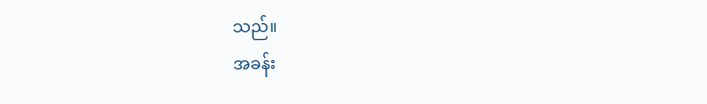သည်။
အခန်း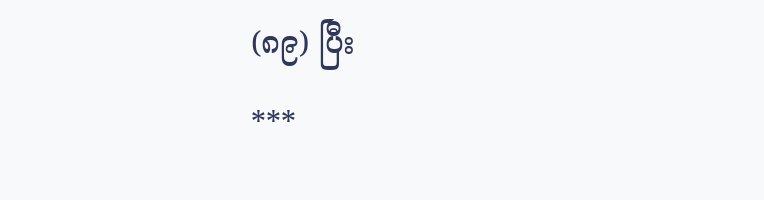(၈၉) ပြီး
***